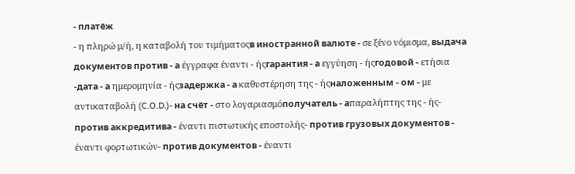- платёж
- η πληρώ μ/ή, η καταβολή του τιμήματοςв иностранной валюте - σε ξένο νόμισμα, выдача документов против - а έγγραφα έναντι - ήςгарантия - а εγγύηση - ήςгодовой - ετήσια -дата - а ημερομηνία - ήςзадержка - а καθυστέρηση της - ήςналоженным - ом - με αντικαταβολή (C.O.D.)- на счёт - στο λογαριασμόполучатель - аπαραλήπτης της - ής- против аккредитива - έναντι πιστωτικής εποστολής- против грузовых документов - έναντι φορτωτικών- против документов - έναντι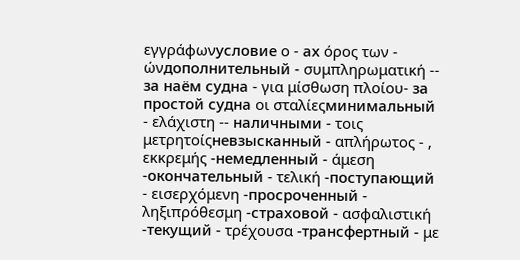εγγράφωνусловие ο - ах όρος των - ώνдополнительный - συμπληρωματική -- за наём судна - για μίσθωση πλοίου- за простой судна οι σταλίεςминимальный - ελάχιστη -- наличными - τοις μετρητοίςневзысканный - απλήρωτος - , εκκρεμής -немедленный - άμεση -окончательный - τελική -поступающий - εισερχόμενη -просроченный - ληξιπρόθεσμη -страховой - ασφαλιστική -текущий - τρέχουσα -трансфертный - με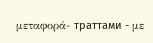μεταφορά- траттами - με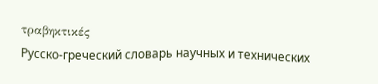τραβηκτικές
Русско-греческий словарь научных и технических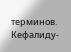терминов. Кефалиду-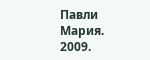Павли Мария. 2009.